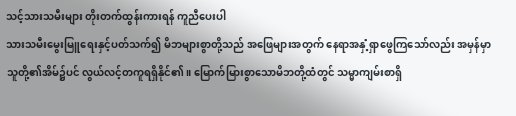သင့်သားသမီးများ တိုးတက်ထွန်းကားရန် ကူညီပေးပါ
သားသမီးမွေးမြူရေးနှင့်ပတ်သက်၍ မိဘများစွာတို့သည် အဖြေများအတွက် နေရာအနှံ့ရှာဖွေကြသော်လည်း အမှန်မှာ သူတို့၏အိမ်၌ပင် လွယ်လင့်တကူရရှိနိုင်၏။ မြောက်မြားစွာသောမိဘတို့ထံတွင် သမ္မာကျမ်းစာရှိ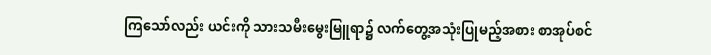ကြသော်လည်း ယင်းကို သားသမီးမွေးမြူရာ၌ လက်တွေ့အသုံးပြုမည့်အစား စာအုပ်စင်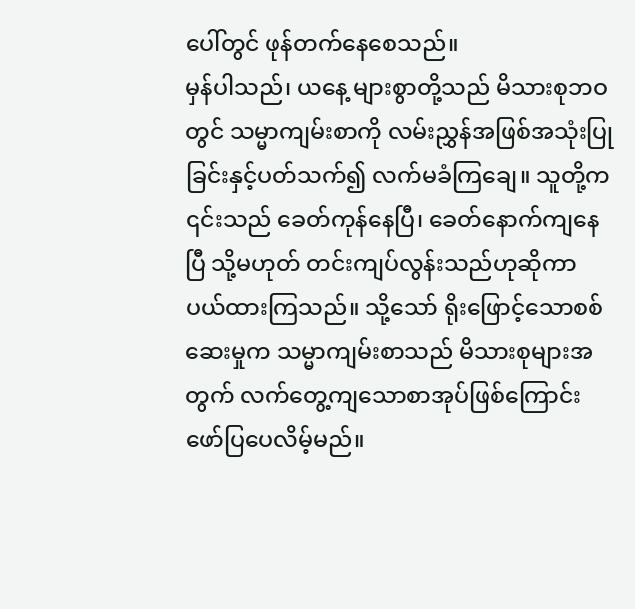ပေါ်တွင် ဖုန်တက်နေစေသည်။
မှန်ပါသည်၊ ယနေ့ များစွာတို့သည် မိသားစုဘဝတွင် သမ္မာကျမ်းစာကို လမ်းညွှန်အဖြစ်အသုံးပြုခြင်းနှင့်ပတ်သက်၍ လက်မခံကြချေ။ သူတို့က ၎င်းသည် ခေတ်ကုန်နေပြီ၊ ခေတ်နောက်ကျနေပြီ သို့မဟုတ် တင်းကျပ်လွန်းသည်ဟုဆိုကာ ပယ်ထားကြသည်။ သို့သော် ရိုးဖြောင့်သောစစ်ဆေးမှုက သမ္မာကျမ်းစာသည် မိသားစုများအတွက် လက်တွေ့ကျသောစာအုပ်ဖြစ်ကြောင်း ဖော်ပြပေလိမ့်မည်။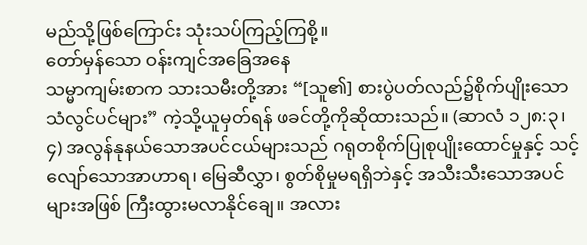မည်သို့ဖြစ်ကြောင်း သုံးသပ်ကြည့်ကြစို့။
တော်မှန်သော ဝန်းကျင်အခြေအနေ
သမ္မာကျမ်းစာက သားသမီးတို့အား “[သူ၏] စားပွဲပတ်လည်၌စိုက်ပျိုးသော သံလွင်ပင်များ” ကဲ့သို့ယူမှတ်ရန် ဖခင်တို့ကိုဆိုထားသည်။ (ဆာလံ ၁၂၈:၃၊ ၄) အလွန်နုနယ်သောအပင်ငယ်များသည် ဂရုတစိုက်ပြုစုပျိုးထောင်မှုနှင့် သင့်လျော်သောအာဟာရ၊ မြေဆီလွှာ၊ စွတ်စိုမှုမရရှိဘဲနှင့် အသီးသီးသောအပင်များအဖြစ် ကြီးထွားမလာနိုင်ချေ။ အလား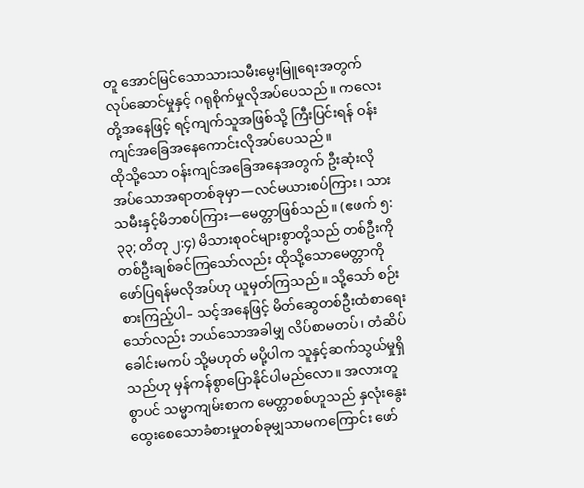တူ အောင်မြင်သောသားသမီးမွေးမြူရေးအတွက် လုပ်ဆောင်မှုနှင့် ဂရုစိုက်မှုလိုအပ်ပေသည်။ ကလေးတို့အနေဖြင့် ရင့်ကျက်သူအဖြစ်သို့ ကြီးပြင်းရန် ဝန်းကျင်အခြေအနေကောင်းလိုအပ်ပေသည်။
ထိုသို့သော ဝန်းကျင်အခြေအနေအတွက် ဦးဆုံးလိုအပ်သောအရာတစ်ခုမှာ—လင်မယားစပ်ကြား၊ သားသမီးနှင့်မိဘစပ်ကြား—မေတ္တာဖြစ်သည်။ (ဧဖက် ၅:၃၃; တိတု ၂:၄) မိသားစုဝင်များစွာတို့သည် တစ်ဦးကိုတစ်ဦးချစ်ခင်ကြသော်လည်း ထိုသို့သောမေတ္တာကို ဖော်ပြရန်မလိုအပ်ဟု ယူမှတ်ကြသည်။ သို့သော် စဉ်းစားကြည့်ပါ– သင့်အနေဖြင့် မိတ်ဆွေတစ်ဦးထံစာရေးသော်လည်း ဘယ်သောအခါမျှ လိပ်စာမတပ်၊ တံဆိပ်ခေါင်းမကပ် သို့မဟုတ် မပို့ပါက သူနှင့်ဆက်သွယ်မှုရှိသည်ဟု မှန်ကန်စွာပြောနိုင်ပါမည်လော။ အလားတူစွာပင် သမ္မာကျမ်းစာက မေတ္တာစစ်ဟူသည် နှလုံးနွေးထွေးစေသောခံစားမှုတစ်ခုမျှသာမကကြောင်း ဖော်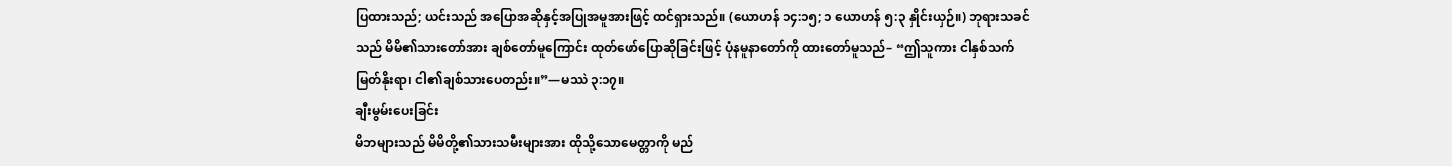ပြထားသည်; ယင်းသည် အပြောအဆိုနှင့်အပြုအမူအားဖြင့် ထင်ရှားသည်။ (ယောဟန် ၁၄:၁၅; ၁ ယောဟန် ၅:၃ နှိုင်းယှဉ်။) ဘုရားသခင်သည် မိမိ၏သားတော်အား ချစ်တော်မူကြောင်း ထုတ်ဖော်ပြောဆိုခြင်းဖြင့် ပုံနမူနာတော်ကို ထားတော်မူသည်– “ဤသူကား ငါနှစ်သက်မြတ်နိုးရာ၊ ငါ၏ချစ်သားပေတည်း။”—မဿဲ ၃:၁၇။
ချီးမွမ်းပေးခြင်း
မိဘများသည် မိမိတို့၏သားသမီးများအား ထိုသို့သောမေတ္တာကို မည်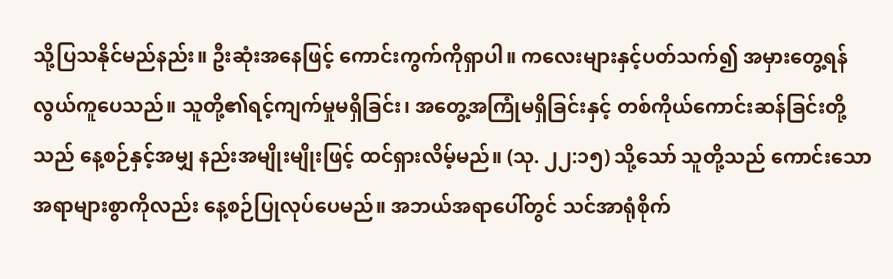သို့ပြသနိုင်မည်နည်း။ ဦးဆုံးအနေဖြင့် ကောင်းကွက်ကိုရှာပါ။ ကလေးများနှင့်ပတ်သက်၍ အမှားတွေ့ရန် လွယ်ကူပေသည်။ သူတို့၏ရင့်ကျက်မှုမရှိခြင်း၊ အတွေ့အကြုံမရှိခြင်းနှင့် တစ်ကိုယ်ကောင်းဆန်ခြင်းတို့သည် နေ့စဉ်နှင့်အမျှ နည်းအမျိုးမျိုးဖြင့် ထင်ရှားလိမ့်မည်။ (သု. ၂၂:၁၅) သို့သော် သူတို့သည် ကောင်းသောအရာများစွာကိုလည်း နေ့စဉ်ပြုလုပ်ပေမည်။ အဘယ်အရာပေါ်တွင် သင်အာရုံစိုက်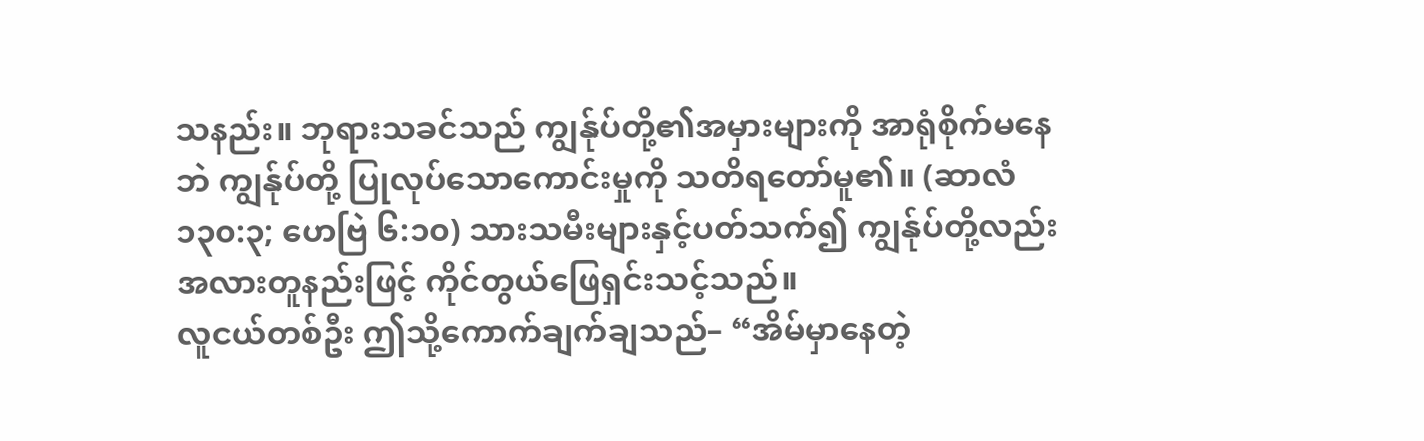သနည်း။ ဘုရားသခင်သည် ကျွန်ုပ်တို့၏အမှားများကို အာရုံစိုက်မနေဘဲ ကျွန်ုပ်တို့ ပြုလုပ်သောကောင်းမှုကို သတိရတော်မူ၏။ (ဆာလံ ၁၃၀:၃; ဟေဗြဲ ၆:၁၀) သားသမီးများနှင့်ပတ်သက်၍ ကျွန်ုပ်တို့လည်း အလားတူနည်းဖြင့် ကိုင်တွယ်ဖြေရှင်းသင့်သည်။
လူငယ်တစ်ဦး ဤသို့ကောက်ချက်ချသည်– “အိမ်မှာနေတဲ့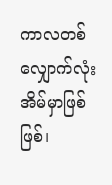ကာလတစ်လျှောက်လုံး အိမ်မှာဖြစ်ဖြစ်၊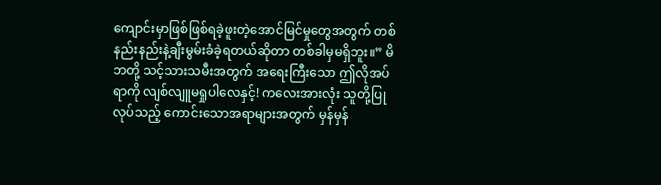ကျောင်းမှာဖြစ်ဖြစ်ရခဲ့ဖူးတဲ့အောင်မြင်မှုတွေအတွက် တစ်နည်းနည်းနဲ့ချီးမွမ်းခံခဲ့ရတယ်ဆိုတာ တစ်ခါမှမရှိဘူး။” မိဘတို့ သင့်သားသမီးအတွက် အရေးကြီးသော ဤလိုအပ်ရာကို လျစ်လျူမရှုပါလေနှင့်! ကလေးအားလုံး သူတို့ပြုလုပ်သည့် ကောင်းသောအရာများအတွက် မှန်မှန်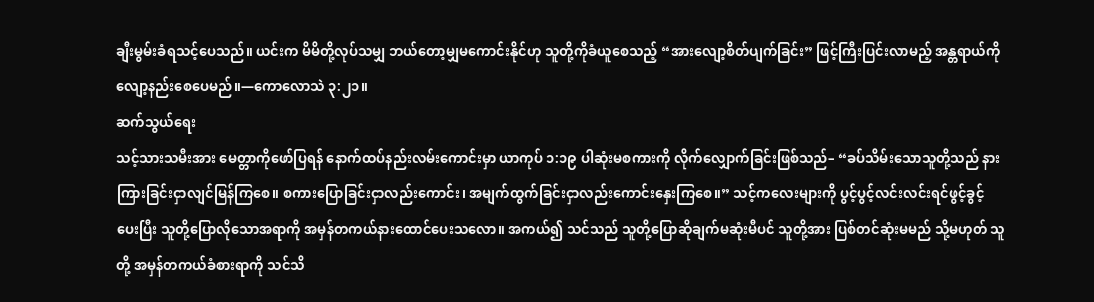ချီးမွမ်းခံရသင့်ပေသည်။ ယင်းက မိမိတို့လုပ်သမျှ ဘယ်တော့မျှမကောင်းနိုင်ဟု သူတို့ကိုခံယူစေသည့် “အားလျော့စိတ်ပျက်ခြင်း” ဖြင့်ကြီးပြင်းလာမည့် အန္တရာယ်ကိုလျော့နည်းစေပေမည်။—ကောလောသဲ ၃:၂၁။
ဆက်သွယ်ရေး
သင့်သားသမီးအား မေတ္တာကိုဖော်ပြရန် နောက်ထပ်နည်းလမ်းကောင်းမှာ ယာကုပ် ၁:၁၉ ပါဆုံးမစကားကို လိုက်လျှောက်ခြင်းဖြစ်သည်– “ခပ်သိမ်းသောသူတို့သည် နားကြားခြင်းငှာလျင်မြန်ကြစေ။ စကားပြောခြင်းငှာလည်းကောင်း၊ အမျက်ထွက်ခြင်းငှာလည်းကောင်းနှေးကြစေ။” သင့်ကလေးများကို ပွင့်ပွင့်လင်းလင်းရင်ဖွင့်ခွင့်ပေးပြီး သူတို့ပြောလိုသောအရာကို အမှန်တကယ်နားထောင်ပေးသလော။ အကယ်၍ သင်သည် သူတို့ပြောဆိုချက်မဆုံးမီပင် သူတို့အား ပြစ်တင်ဆုံးမမည် သို့မဟုတ် သူတို့ အမှန်တကယ်ခံစားရာကို သင်သိ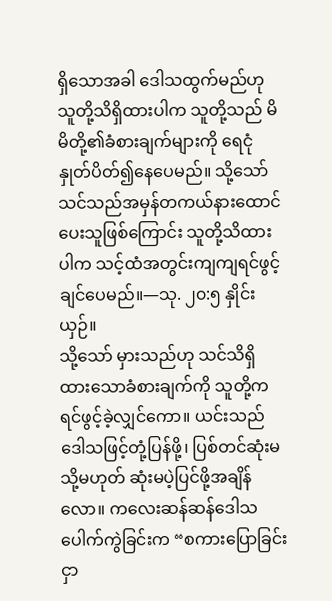ရှိသောအခါ ဒေါသထွက်မည်ဟု သူတို့သိရှိထားပါက သူတို့သည် မိမိတို့၏ခံစားချက်များကို ရေငုံနှုတ်ပိတ်၍နေပေမည်။ သို့သော် သင်သည်အမှန်တကယ်နားထောင်ပေးသူဖြစ်ကြောင်း သူတို့သိထားပါက သင့်ထံအတွင်းကျကျရင်ဖွင့်ချင်ပေမည်။—သု. ၂၀:၅ နှိုင်းယှဉ်။
သို့သော် မှားသည်ဟု သင်သိရှိထားသောခံစားချက်ကို သူတို့က ရင်ဖွင့်ခဲ့လျှင်ကော။ ယင်းသည် ဒေါသဖြင့်တုံ့ပြန်ဖို့၊ ပြစ်တင်ဆုံးမ သို့မဟုတ် ဆုံးမပဲ့ပြင်ဖို့အချိန်လော။ ကလေးဆန်ဆန်ဒေါသပေါက်ကွဲခြင်းက “စကားပြောခြင်းငှာ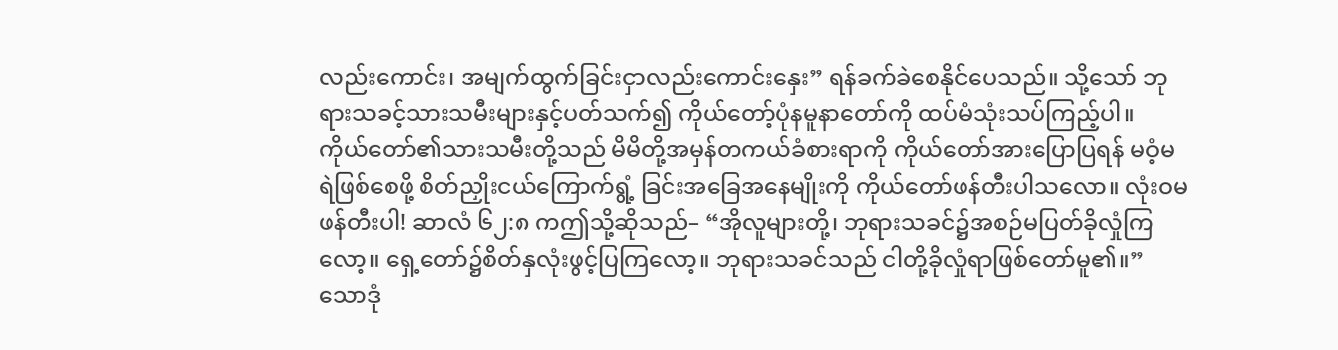လည်းကောင်း၊ အမျက်ထွက်ခြင်းငှာလည်းကောင်းနှေး” ရန်ခက်ခဲစေနိုင်ပေသည်။ သို့သော် ဘုရားသခင့်သားသမီးများနှင့်ပတ်သက်၍ ကိုယ်တော့်ပုံနမူနာတော်ကို ထပ်မံသုံးသပ်ကြည့်ပါ။ ကိုယ်တော်၏သားသမီးတို့သည် မိမိတို့အမှန်တကယ်ခံစားရာကို ကိုယ်တော်အားပြောပြရန် မဝံ့မရဲဖြစ်စေဖို့ စိတ်ညှိုးငယ်ကြောက်ရွံ့ ခြင်းအခြေအနေမျိုးကို ကိုယ်တော်ဖန်တီးပါသလော။ လုံးဝမဖန်တီးပါ! ဆာလံ ၆၂:၈ ကဤသို့ဆိုသည်– “အိုလူများတို့၊ ဘုရားသခင်၌အစဉ်မပြတ်ခိုလှုံကြလော့။ ရှေ့တော်၌စိတ်နှလုံးဖွင့်ပြကြလော့။ ဘုရားသခင်သည် ငါတို့ခိုလှုံရာဖြစ်တော်မူ၏။”
သောဒုံ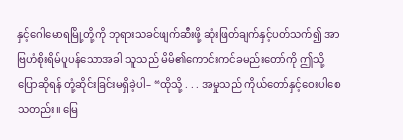နှင့်ဂေါမောရမြို့တို့ကို ဘုရားသခင်ဖျက်ဆီးဖို့ ဆုံးဖြတ်ချက်နှင့်ပတ်သက်၍ အာဗြဟံစိုးရိမ်ပူပန်သောအခါ သူသည် မိမိ၏ကောင်းကင်ခမည်းတော်ကို ဤသို့ပြောဆိုရန် တုံ့ဆိုင်းခြင်းမရှိခဲ့ပါ– “ထိုသို့ . . . အမှုသည် ကိုယ်တော်နှင့်ဝေးပါစေသတည်း။ မြေ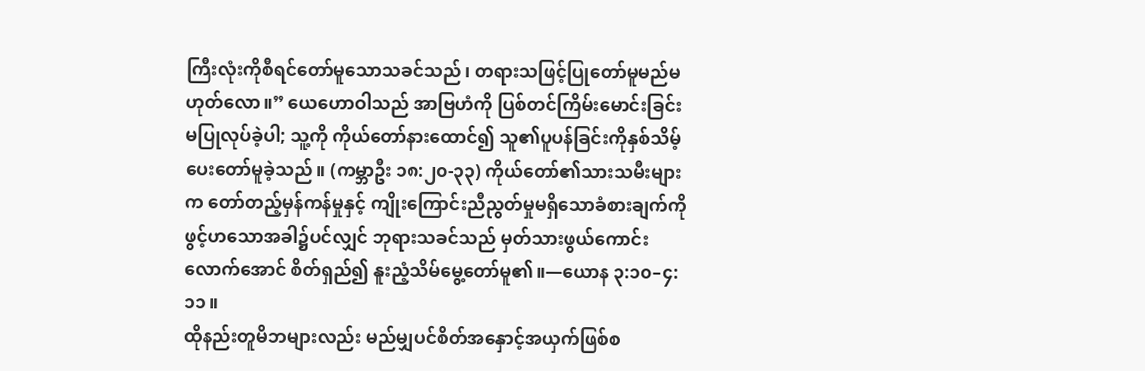ကြီးလုံးကိုစီရင်တော်မူသောသခင်သည်၊ တရားသဖြင့်ပြုတော်မူမည်မဟုတ်လော။” ယေဟောဝါသည် အာဗြဟံကို ပြစ်တင်ကြိမ်းမောင်းခြင်း မပြုလုပ်ခဲ့ပါ; သူ့ကို ကိုယ်တော်နားထောင်၍ သူ၏ပူပန်ခြင်းကိုနှစ်သိမ့်ပေးတော်မူခဲ့သည်။ (ကမ္ဘာဦး ၁၈:၂၀-၃၃) ကိုယ်တော်၏သားသမီးများက တော်တည့်မှန်ကန်မှုနှင့် ကျိုးကြောင်းညီညွတ်မှုမရှိသောခံစားချက်ကို ဖွင့်ဟသောအခါ၌ပင်လျှင် ဘုရားသခင်သည် မှတ်သားဖွယ်ကောင်းလောက်အောင် စိတ်ရှည်၍ နူးညံ့သိမ်မွေ့တော်မူ၏။—ယောန ၃:၁၀–၄:၁၁။
ထိုနည်းတူမိဘများလည်း မည်မျှပင်စိတ်အနှောင့်အယှက်ဖြစ်စ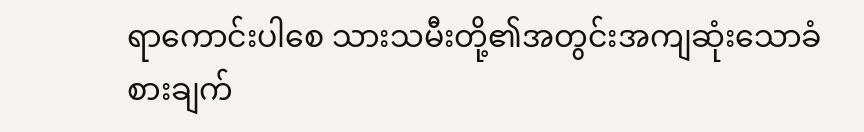ရာကောင်းပါစေ သားသမီးတို့၏အတွင်းအကျဆုံးသောခံစားချက်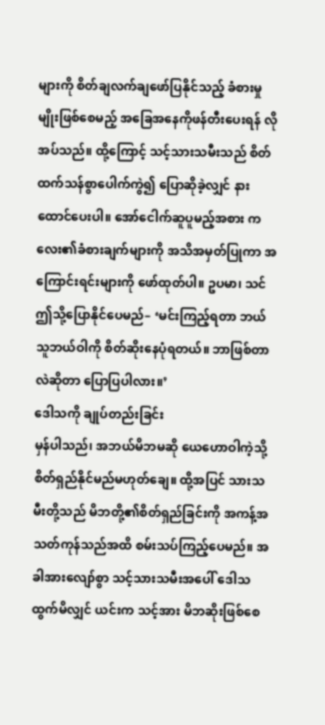များကို စိတ်ချလက်ချဖော်ပြနိုင်သည့် ခံစားမှုမျိုးဖြစ်စေမည့် အခြေအနေကိုဖန်တီးပေးရန် လိုအပ်သည်။ ထို့ကြောင့် သင့်သားသမီးသည် စိတ်ထက်သန်စွာပေါက်ကွဲ၍ ပြောဆိုခဲ့လျှင် နားထောင်ပေးပါ။ အော်ငေါက်ဆူပူမည့်အစား ကလေး၏ခံစားချက်များကို အသိအမှတ်ပြုကာ အကြောင်းရင်းများကို ဖော်ထုတ်ပါ။ ဥပမာ၊ သင် ဤသို့ပြောနိုင်ပေမည်– ‘မင်းကြည့်ရတာ ဘယ်သူဘယ်ဝါကို စိတ်ဆိုးနေပုံရတယ်။ ဘာဖြစ်တာလဲဆိုတာ ပြောပြပါလား။’
ဒေါသကို ချုပ်တည်းခြင်း
မှန်ပါသည်၊ အဘယ်မိဘမဆို ယေဟောဝါကဲ့သို့ စိတ်ရှည်နိုင်မည်မဟုတ်ချေ။ ထို့အပြင် သားသမီးတို့သည် မိဘတို့၏စိတ်ရှည်ခြင်းကို အကန့်အသတ်ကုန်သည်အထိ စမ်းသပ်ကြည့်ပေမည်။ အခါအားလျော်စွာ သင့်သားသမီးအပေါ် ဒေါသထွက်မိလျှင် ယင်းက သင့်အား မိဘဆိုးဖြစ်စေ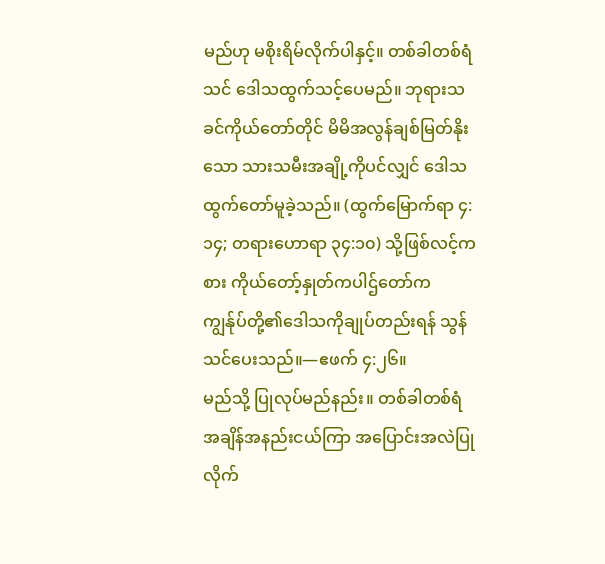မည်ဟု မစိုးရိမ်လိုက်ပါနှင့်။ တစ်ခါတစ်ရံ သင် ဒေါသထွက်သင့်ပေမည်။ ဘုရားသခင်ကိုယ်တော်တိုင် မိမိအလွန်ချစ်မြတ်နိုးသော သားသမီးအချို့ကိုပင်လျှင် ဒေါသထွက်တော်မူခဲ့သည်။ (ထွက်မြောက်ရာ ၄:၁၄; တရားဟောရာ ၃၄:၁၀) သို့ဖြစ်လင့်ကစား ကိုယ်တော့်နှုတ်ကပါဌ်တော်က ကျွန်ုပ်တို့၏ဒေါသကိုချုပ်တည်းရန် သွန်သင်ပေးသည်။—ဧဖက် ၄:၂၆။
မည်သို့ ပြုလုပ်မည်နည်း။ တစ်ခါတစ်ရံ အချိန်အနည်းငယ်ကြာ အပြောင်းအလဲပြုလိုက်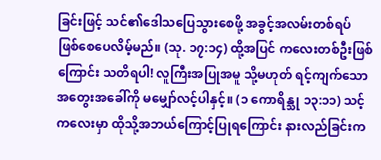ခြင်းဖြင့် သင်၏ဒေါသပြေသွားစေဖို့ အခွင့်အလမ်းတစ်ရပ် ဖြစ်စေပေလိမ့်မည်။ (သု. ၁၇:၁၄) ထို့အပြင် ကလေးတစ်ဦးဖြစ်ကြောင်း သတိရပါ! လူကြီးအပြုအမူ သို့မဟုတ် ရင့်ကျက်သောအတွေးအခေါ်ကို မမျှော်လင့်ပါနှင့်။ (၁ ကောရိန္သု ၁၃:၁၁) သင့်ကလေးမှာ ထိုသို့အဘယ်ကြောင့်ပြုရကြောင်း နားလည်ခြင်းက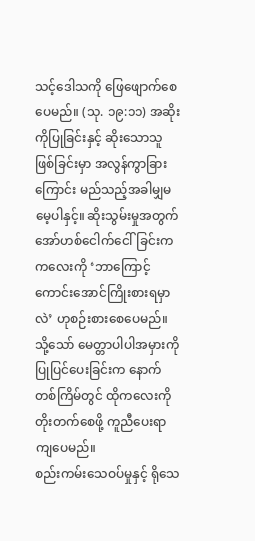သင့်ဒေါသကို ဖြေဖျောက်စေပေမည်။ (သု. ၁၉:၁၁) အဆိုးကိုပြုခြင်းနှင့် ဆိုးသောသူဖြစ်ခြင်းမှာ အလွန်ကွာခြားကြောင်း မည်သည့်အခါမျှမမေ့ပါနှင့်။ ဆိုးသွမ်းမှုအတွက် အော်ဟစ်ငေါက်ငေါ်ခြင်းက ကလေးကို ‘ဘာကြောင့် ကောင်းအောင်ကြိုးစားရမှာလဲ’ ဟုစဉ်းစားစေပေမည်။ သို့သော် မေတ္တာပါပါအမှားကိုပြုပြင်ပေးခြင်းက နောက်တစ်ကြိမ်တွင် ထိုကလေးကို တိုးတက်စေဖို့ ကူညီပေးရာကျပေမည်။
စည်းကမ်းသေဝပ်မှုနှင့် ရိုသေ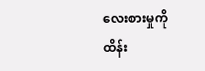လေးစားမှုကို ထိန်း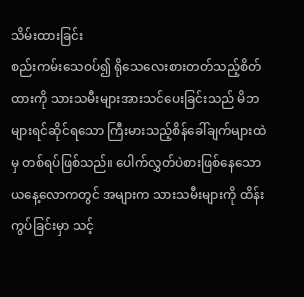သိမ်းထားခြင်း
စည်းကမ်းသေဝပ်၍ ရိုသေလေးစားတတ်သည့်စိတ်ထားကို သားသမီးများအားသင်ပေးခြင်းသည် မိဘများရင်ဆိုင်ရသော ကြီးမားသည့်စိန်ခေါ်ချက်များထဲမှ တစ်ရပ်ဖြစ်သည်။ ပေါက်လွှတ်ပဲစားဖြစ်နေသော ယနေ့လောကတွင် အများက သားသမီးများကို ထိန်းကွပ်ခြင်းမှာ သင့်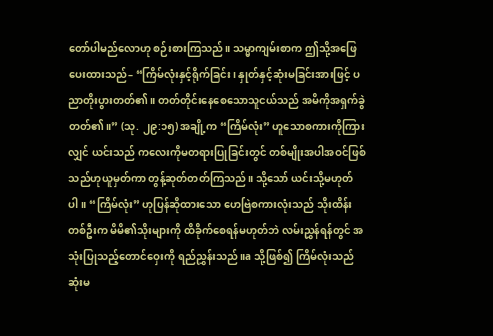တော်ပါမည်လောဟု စဉ်းစားကြသည်။ သမ္မာကျမ်းစာက ဤသို့အဖြေပေးထားသည်– “ကြိမ်လုံးနှင့်ရိုက်ခြင်း၊ နှုတ်နှင့်ဆုံးမခြင်းအားဖြင့် ပညာတိုးပွားတတ်၏။ တတ်တိုင်းနေစေသောသူငယ်သည် အမိကိုအရှက်ခွဲတတ်၏။” (သု. ၂၉:၁၅) အချို့က “ကြိမ်လုံး” ဟူသောစကားကိုကြားလျှင် ယင်းသည် ကလေးကိုမတရားပြုခြင်းတွင် တစ်မျိုးအပါအဝင်ဖြစ်သည်ဟုယူမှတ်ကာ တွန့်ဆုတ်တတ်ကြသည်။ သို့သော် ယင်းသို့မဟုတ်ပါ။ “ကြိမ်လုံး” ဟုပြန်ဆိုထားသော ဟေဗြဲစကားလုံးသည် သိုးထိန်းတစ်ဦးက မိမိ၏သိုးများကို ထိခိုက်စေရန်မဟုတ်ဘဲ လမ်းညွှန်ရန်တွင် အသုံးပြုသည့်တောင်ဝှေးကို ရည်ညွှန်းသည်။a သို့ဖြစ်၍ ကြိမ်လုံးသည် ဆုံးမ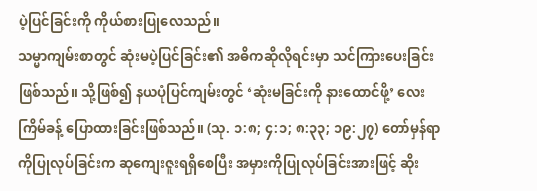ပဲ့ပြင်ခြင်းကို ကိုယ်စားပြုလေသည်။
သမ္မာကျမ်းစာတွင် ဆုံးမပဲ့ပြင်ခြင်း၏ အဓိကဆိုလိုရင်းမှာ သင်ကြားပေးခြင်းဖြစ်သည်။ သို့ဖြစ်၍ နယပုံပြင်ကျမ်းတွင် ‘ဆုံးမခြင်းကို နားထောင်ဖို့’ လေးကြိမ်ခန့် ပြောထားခြင်းဖြစ်သည်။ (သု. ၁:၈; ၄:၁; ၈:၃၃; ၁၉:၂၇) တော်မှန်ရာကိုပြုလုပ်ခြင်းက ဆုကျေးဇူးရရှိစေပြီး အမှားကိုပြုလုပ်ခြင်းအားဖြင့် ဆိုး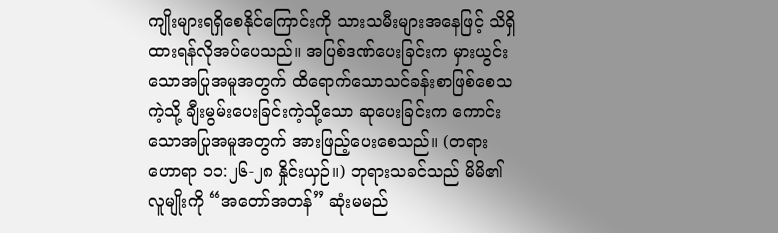ကျိုးများရရှိစေနိုင်ကြောင်းကို သားသမီးများအနေဖြင့် သိရှိထားရန်လိုအပ်ပေသည်။ အပြစ်ဒဏ်ပေးခြင်းက မှားယွင်းသောအပြုအမူအတွက် ထိရောက်သောသင်ခန်းစာဖြစ်စေသကဲ့သို့ ချီးမွမ်းပေးခြင်းကဲ့သို့သော ဆုပေးခြင်းက ကောင်းသောအပြုအမူအတွက် အားဖြည့်ပေးစေသည်။ (တရားဟောရာ ၁၁:၂၆-၂၈ နှိုင်းယှဉ်။) ဘုရားသခင်သည် မိမိ၏လူမျိုးကို “အတော်အတန်” ဆုံးမမည်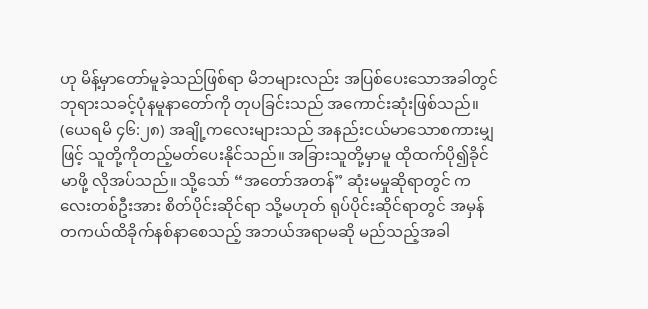ဟု မိန့်မှာတော်မူခဲ့သည်ဖြစ်ရာ မိဘများလည်း အပြစ်ပေးသောအခါတွင် ဘုရားသခင့်ပုံနမူနာတော်ကို တုပခြင်းသည် အကောင်းဆုံးဖြစ်သည်။ (ယေရမိ ၄၆:၂၈) အချို့ကလေးများသည် အနည်းငယ်မာသောစကားမျှဖြင့် သူတို့ကိုတည့်မတ်ပေးနိုင်သည်။ အခြားသူတို့မှာမူ ထိုထက်ပို၍ခိုင်မာဖို့ လိုအပ်သည်။ သို့သော် “အတော်အတန်” ဆုံးမမှုဆိုရာတွင် ကလေးတစ်ဦးအား စိတ်ပိုင်းဆိုင်ရာ သို့မဟုတ် ရုပ်ပိုင်းဆိုင်ရာတွင် အမှန်တကယ်ထိခိုက်နစ်နာစေသည့် အဘယ်အရာမဆို မည်သည့်အခါ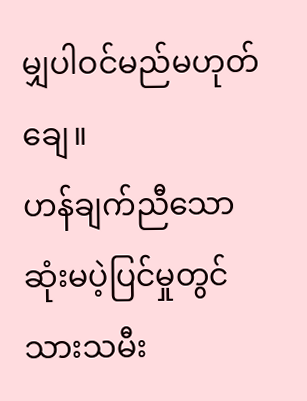မျှပါဝင်မည်မဟုတ်ချေ။
ဟန်ချက်ညီသောဆုံးမပဲ့ပြင်မှုတွင် သားသမီး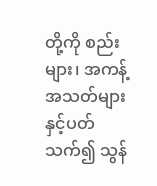တို့ကို စည်းများ၊ အကန့်အသတ်များနှင့်ပတ်သက်၍ သွန်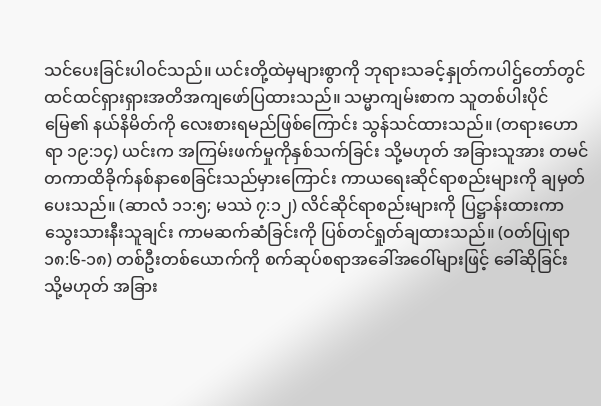သင်ပေးခြင်းပါဝင်သည်။ ယင်းတို့ထဲမှများစွာကို ဘုရားသခင့်နှုတ်ကပါဌ်တော်တွင် ထင်ထင်ရှားရှားအတိအကျဖော်ပြထားသည်။ သမ္မာကျမ်းစာက သူတစ်ပါးပိုင်မြေ၏ နယ်နိမိတ်ကို လေးစားရမည်ဖြစ်ကြောင်း သွန်သင်ထားသည်။ (တရားဟောရာ ၁၉:၁၄) ယင်းက အကြမ်းဖက်မှုကိုနှစ်သက်ခြင်း သို့မဟုတ် အခြားသူအား တမင်တကာထိခိုက်နစ်နာစေခြင်းသည်မှားကြောင်း ကာယရေးဆိုင်ရာစည်းများကို ချမှတ်ပေးသည်။ (ဆာလံ ၁၁:၅; မဿဲ ၇:၁၂) လိင်ဆိုင်ရာစည်းများကို ပြဋ္ဌာန်းထားကာ သွေးသားနီးသူချင်း ကာမဆက်ဆံခြင်းကို ပြစ်တင်ရှုတ်ချထားသည်။ (ဝတ်ပြုရာ ၁၈:၆-၁၈) တစ်ဦးတစ်ယောက်ကို စက်ဆုပ်စရာအခေါ်အဝေါ်များဖြင့် ခေါ်ဆိုခြင်း သို့မဟုတ် အခြား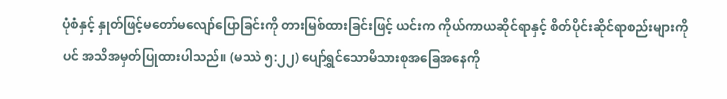ပုံစံနှင့် နှုတ်ဖြင့်မတော်မလျော်ပြောခြင်းကို တားမြစ်ထားခြင်းဖြင့် ယင်းက ကိုယ်ကာယဆိုင်ရာနှင့် စိတ်ပိုင်းဆိုင်ရာစည်းများကိုပင် အသိအမှတ်ပြုထားပါသည်။ (မဿဲ ၅:၂၂) ပျော်ရွှင်သောမိသားစုအခြေအနေကို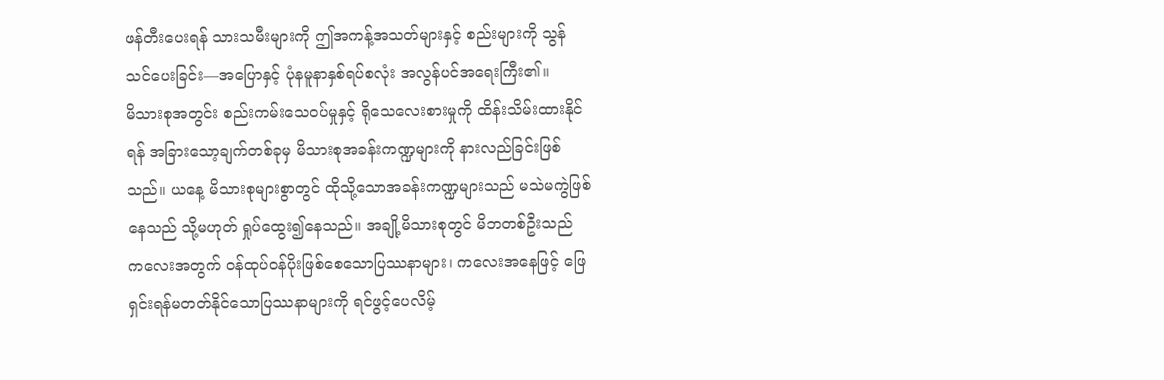ဖန်တီးပေးရန် သားသမီးများကို ဤအကန့်အသတ်များနှင့် စည်းများကို သွန်သင်ပေးခြင်း—အပြောနှင့် ပုံနမူနာနှစ်ရပ်စလုံး အလွန်ပင်အရေးကြီး၏။
မိသားစုအတွင်း စည်းကမ်းသေဝပ်မှုနှင့် ရိုသေလေးစားမှုကို ထိန်းသိမ်းထားနိုင်ရန် အခြားသော့ချက်တစ်ခုမှ မိသားစုအခန်းကဏ္ဍများကို နားလည်ခြင်းဖြစ်သည်။ ယနေ့ မိသားစုများစွာတွင် ထိုသို့သောအခန်းကဏ္ဍများသည် မသဲမကွဲဖြစ်နေသည် သို့မဟုတ် ရှုပ်ထွေး၍နေသည်။ အချို့မိသားစုတွင် မိဘတစ်ဦးသည် ကလေးအတွက် ဝန်ထုပ်ဝန်ပိုးဖြစ်စေသောပြဿနာများ၊ ကလေးအနေဖြင့် ဖြေရှင်းရန်မတတ်နိုင်သောပြဿနာများကို ရင်ဖွင့်ပေလိမ့်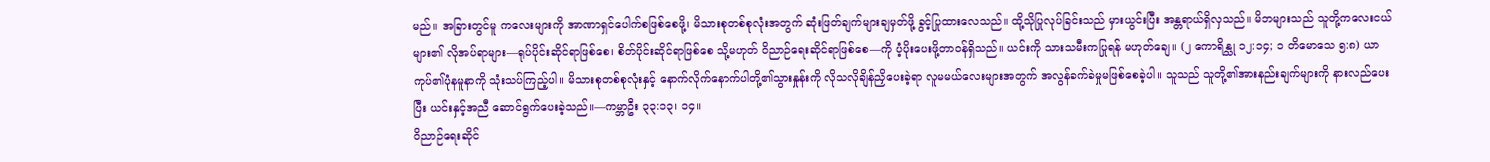မည်။ အခြားတွင်မူ ကလေးများကို အာဏာရှင်ပေါက်စဖြစ်စေဖို့၊ မိသားစုတစ်စုလုံးအတွက် ဆုံးဖြတ်ချက်များချမှတ်ဖို့ ခွင့်ပြုထားလေသည်။ ထို့သိုပြုလုပ်ခြင်းသည် မှားယွင်းပြီး အန္တရာယ်ရှိလှသည်။ မိဘများသည် သူတို့ကလေးငယ်များ၏ လိုအပ်ရာများ—ရုပ်ပိုင်းဆိုင်ရာဖြစ်စေ၊ စိတ်ပိုင်းဆိုင်ရာဖြစ်စေ သို့မဟုတ် ဝိညာဉ်ရေးဆိုင်ရာဖြစ်စေ—ကို ပံ့ပိုးပေးဖို့တာဝန်ရှိသည်။ ယင်းကို သားသမီးကပြုရန် မဟုတ်ချေ။ (၂ ကောရိန္သု ၁၂:၁၄; ၁ တိမောသေ ၅:၈) ယာကုပ်၏ပုံနမူနာကို သုံးသပ်ကြည့်ပါ။ မိသားစုတစ်စုလုံးနှင့် နောက်လိုက်နောက်ပါတို့၏သွားနှုန်းကို လိုသလိုချိန်ညှိပေးခဲ့ရာ လူမမယ်လေးများအတွက် အလွန်ခက်ခဲမှုမဖြစ်စေခဲ့ပါ။ သူသည် သူတို့၏အားနည်းချက်များကို နားလည်ပေးပြီး ယင်းနှင့်အညီ ဆောင်ရွက်ပေးခဲ့သည်။—ကမ္ဘာဦး ၃၃:၁၃၊ ၁၄။
ဝိညာဉ်ရေးဆိုင်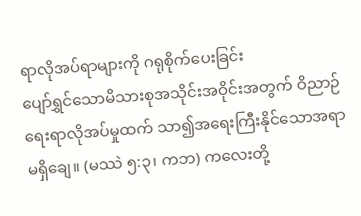ရာလိုအပ်ရာများကို ဂရုစိုက်ပေးခြင်း
ပျော်ရွှင်သောမိသားစုအသိုင်းအဝိုင်းအတွက် ဝိညာဉ်ရေးရာလိုအပ်မှုထက် သာ၍အရေးကြီးနိုင်သောအရာမရှိချေ။ (မဿဲ ၅:၃၊ ကဘ) ကလေးတို့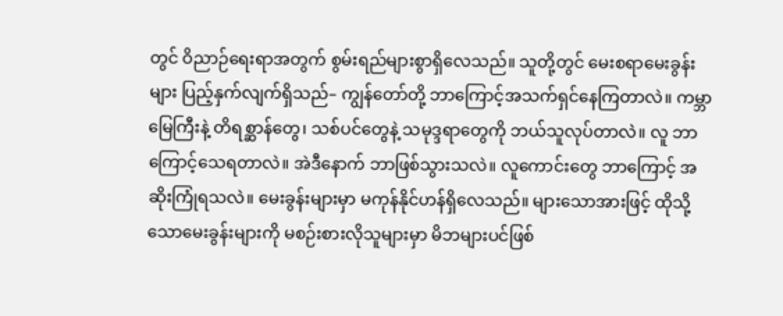တွင် ဝိညာဉ်ရေးရာအတွက် စွမ်းရည်များစွာရှိလေသည်။ သူတို့တွင် မေးစရာမေးခွန်းများ ပြည့်နှက်လျက်ရှိသည်– ကျွန်တော်တို့ ဘာကြောင့်အသက်ရှင်နေကြတာလဲ။ ကမ္ဘာမြေကြီးနဲ့ တိရစ္ဆာန်တွေ၊ သစ်ပင်တွေနဲ့ သမုဒ္ဒရာတွေကို ဘယ်သူလုပ်တာလဲ။ လူ ဘာကြောင့်သေရတာလဲ။ အဲဒီနောက် ဘာဖြစ်သွားသလဲ။ လူကောင်းတွေ ဘာကြောင့် အဆိုးကြုံရသလဲ။ မေးခွန်းများမှာ မကုန်နိုင်ဟန်ရှိလေသည်။ များသောအားဖြင့် ထိုသို့သောမေးခွန်းများကို မစဉ်းစားလိုသူများမှာ မိဘများပင်ဖြစ်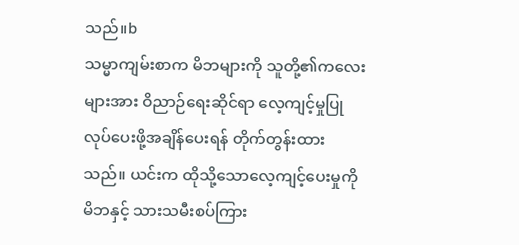သည်။b
သမ္မာကျမ်းစာက မိဘများကို သူတို့၏ကလေးများအား ဝိညာဉ်ရေးဆိုင်ရာ လေ့ကျင့်မှုပြုလုပ်ပေးဖို့အချိန်ပေးရန် တိုက်တွန်းထားသည်။ ယင်းက ထိုသို့သောလေ့ကျင့်ပေးမှုကို မိဘနှင့် သားသမီးစပ်ကြား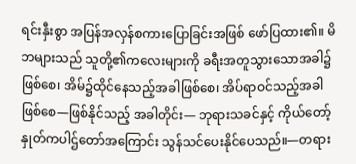ရင်းနှီးစွာ အပြန်အလှန်စကားပြောခြင်းအဖြစ် ဖော်ပြထား၏။ မိဘများသည် သူတို့၏ကလေးများကို ခရီးအတူသွားသောအခါ၌ဖြစ်စေ၊ အိမ်၌ထိုင်နေသည့်အခါဖြစ်စေ၊ အိပ်ရာဝင်သည့်အခါဖြစ်စေ—ဖြစ်နိုင်သည့် အခါတိုင်း— ဘုရားသခင်နှင့် ကိုယ်တော့်နှုတ်ကပါဌ်တော်အကြောင်း သွန်သင်ပေးနိုင်ပေသည်။—တရား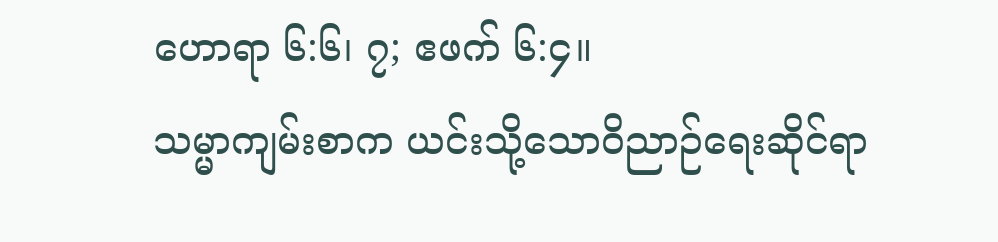ဟောရာ ၆:၆၊ ၇; ဧဖက် ၆:၄။
သမ္မာကျမ်းစာက ယင်းသို့သောဝိညာဉ်ရေးဆိုင်ရာ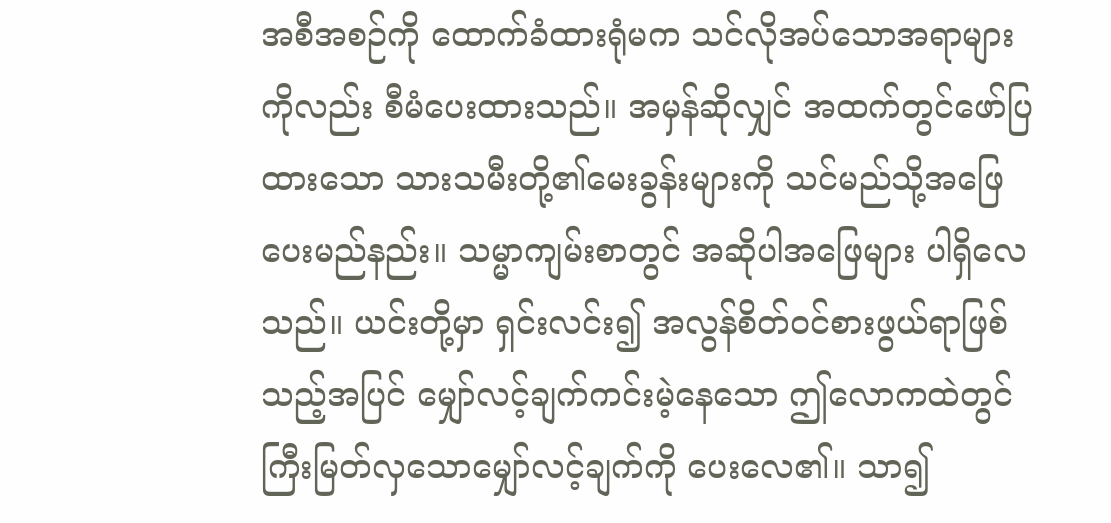အစီအစဉ်ကို ထောက်ခံထားရုံမက သင်လိုအပ်သောအရာများကိုလည်း စီမံပေးထားသည်။ အမှန်ဆိုလျှင် အထက်တွင်ဖော်ပြထားသော သားသမီးတို့၏မေးခွန်းများကို သင်မည်သို့အဖြေပေးမည်နည်း။ သမ္မာကျမ်းစာတွင် အဆိုပါအဖြေများ ပါရှိလေသည်။ ယင်းတို့မှာ ရှင်းလင်း၍ အလွန်စိတ်ဝင်စားဖွယ်ရာဖြစ်သည့်အပြင် မျှော်လင့်ချက်ကင်းမဲ့နေသော ဤလောကထဲတွင် ကြီးမြတ်လှသောမျှော်လင့်ချက်ကို ပေးလေ၏။ သာ၍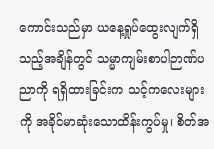ကောင်းသည်မှာ ယနေ့ရှုပ်ထွေးလျက်ရှိသည့်အချိန်တွင် သမ္မာကျမ်းစာပါဉာဏ်ပညာကို ရရှိထားခြင်းက သင့်ကလေးများကို အခိုင်မာဆုံးသောထိန်းကွပ်မှု၊ စိတ်အ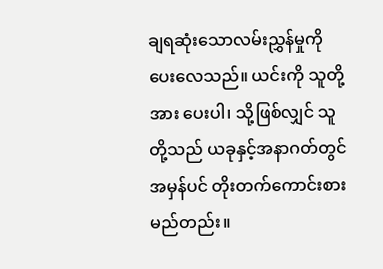ချရဆုံးသောလမ်းညွှန်မှုကို ပေးလေသည်။ ယင်းကို သူတို့အား ပေးပါ၊ သို့ဖြစ်လျှင် သူတို့သည် ယခုနှင့်အနာဂတ်တွင် အမှန်ပင် တိုးတက်ကောင်းစားမည်တည်း။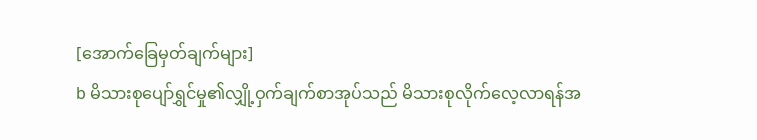[အောက်ခြေမှတ်ချက်များ]
b မိသားစုပျော်ရွှင်မှု၏လျှို့ဝှက်ချက်စာအုပ်သည် မိသားစုလိုက်လေ့လာရန်အ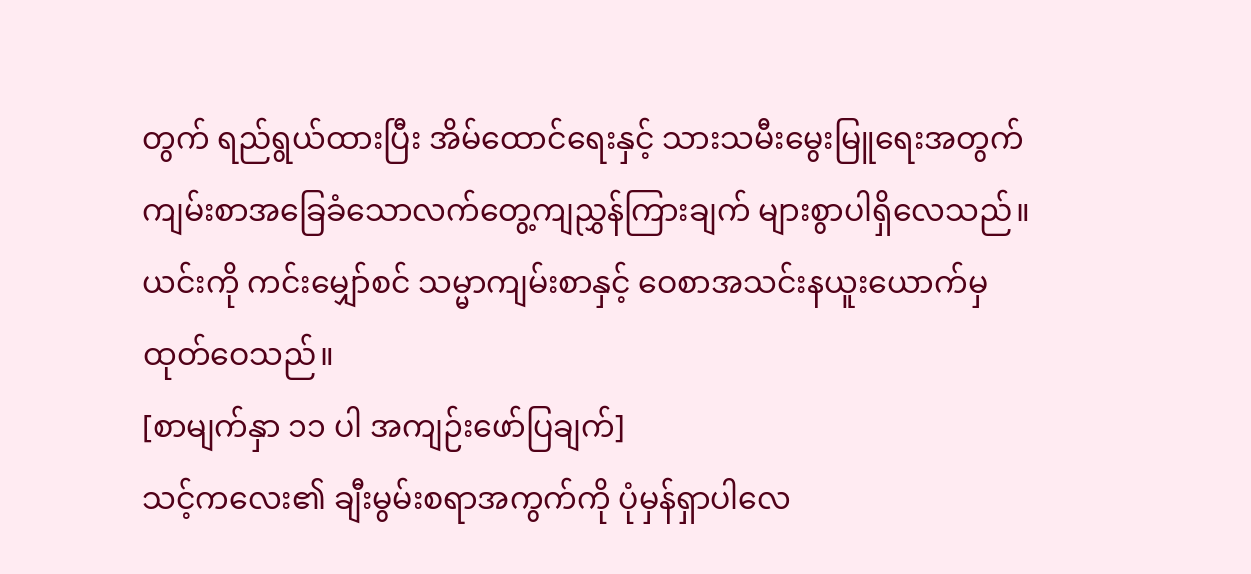တွက် ရည်ရွယ်ထားပြီး အိမ်ထောင်ရေးနှင့် သားသမီးမွေးမြူရေးအတွက် ကျမ်းစာအခြေခံသောလက်တွေ့ကျညွှန်ကြားချက် များစွာပါရှိလေသည်။ ယင်းကို ကင်းမျှော်စင် သမ္မာကျမ်းစာနှင့် ဝေစာအသင်းနယူးယောက်မှထုတ်ဝေသည်။
[စာမျက်နှာ ၁၁ ပါ အကျဉ်းဖော်ပြချက်]
သင့်ကလေး၏ ချီးမွမ်းစရာအကွက်ကို ပုံမှန်ရှာပါလေ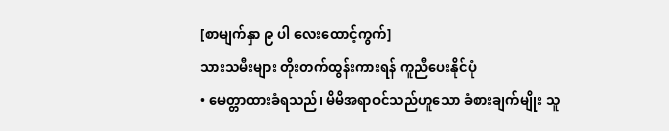[စာမျက်နှာ ၉ ပါ လေးထောင့်ကွက်]
သားသမီးများ တိုးတက်ထွန်းကားရန် ကူညီပေးနိုင်ပုံ
• မေတ္တာထားခံရသည်၊ မိမိအရာဝင်သည်ဟူသော ခံစားချက်မျိုး သူ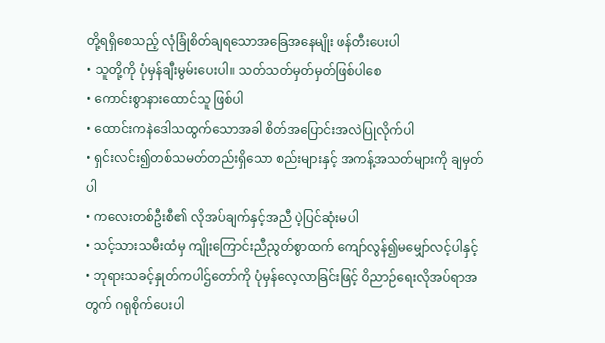တို့ရရှိစေသည့် လုံခြုံစိတ်ချရသောအခြေအနေမျိုး ဖန်တီးပေးပါ
• သူတို့ကို ပုံမှန်ချီးမွမ်းပေးပါ။ သတ်သတ်မှတ်မှတ်ဖြစ်ပါစေ
• ကောင်းစွာနားထောင်သူ ဖြစ်ပါ
• ထောင်းကနဲဒေါသထွက်သောအခါ စိတ်အပြောင်းအလဲပြုလိုက်ပါ
• ရှင်းလင်း၍တစ်သမတ်တည်းရှိသော စည်းများနှင့် အကန့်အသတ်များကို ချမှတ်ပါ
• ကလေးတစ်ဦးစီ၏ လိုအပ်ချက်နှင့်အညီ ပဲ့ပြင်ဆုံးမပါ
• သင့်သားသမီးထံမှ ကျိုးကြောင်းညီညွတ်စွာထက် ကျော်လွန်၍မမျှော်လင့်ပါနှင့်
• ဘုရားသခင့်နှုတ်ကပါဌ်တော်ကို ပုံမှန်လေ့လာခြင်းဖြင့် ဝိညာဉ်ရေးလိုအပ်ရာအတွက် ဂရုစိုက်ပေးပါ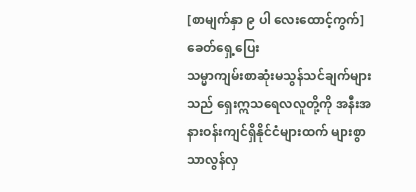[စာမျက်နှာ ၉ ပါ လေးထောင့်ကွက်]
ခေတ်ရှေ့ပြေး
သမ္မာကျမ်းစာဆုံးမသွန်သင်ချက်များသည် ရှေးဣသရေလလူတို့ကို အနီးအနားဝန်းကျင်ရှိနိုင်ငံများထက် များစွာသာလွန်လှ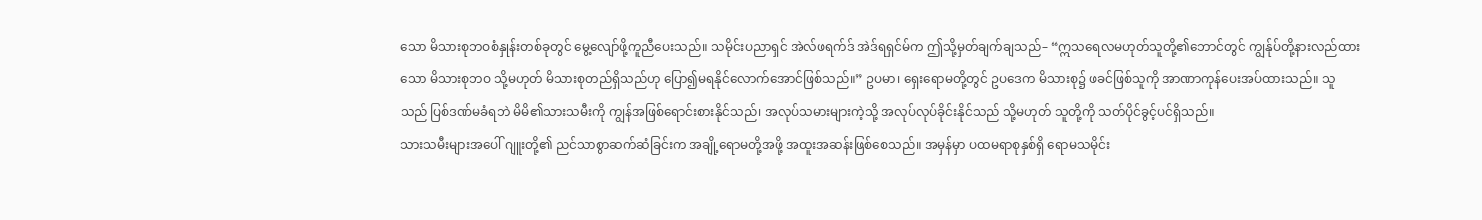သော မိသားစုဘဝစံနှုန်းတစ်ခုတွင် မွေ့လျော်ဖို့ကူညီပေးသည်။ သမိုင်းပညာရှင် အဲလ်ဖရက်ဒ် အဲဒ်ရရှင်မ်က ဤသို့မှတ်ချက်ချသည်– “ဣသရေလမဟုတ်သူတို့၏ဘောင်တွင် ကျွန်ုပ်တို့နားလည်ထားသော မိသားစုဘဝ သို့မဟုတ် မိသားစုတည်ရှိသည်ဟု ပြော၍မရနိုင်လောက်အောင်ဖြစ်သည်။” ဥပမာ၊ ရှေးရောမတို့တွင် ဥပဒေက မိသားစု၌ ဖခင်ဖြစ်သူကို အာဏာကုန်ပေးအပ်ထားသည်။ သူသည် ပြစ်ဒဏ်မခံရဘဲ မိမိ၏သားသမီးကို ကျွန်အဖြစ်ရောင်းစားနိုင်သည်၊ အလုပ်သမားများကဲ့သို့ အလုပ်လုပ်ခိုင်းနိုင်သည် သို့မဟုတ် သူတို့ကို သတ်ပိုင်ခွင့်ပင်ရှိသည်။
သားသမီးများအပေါ် ဂျူးတို့၏ ညင်သာစွာဆက်ဆံခြင်းက အချို့ရောမတို့အဖို့ အထူးအဆန်းဖြစ်စေသည်။ အမှန်မှာ ပထမရာစုနှစ်ရှိ ရောမသမိုင်း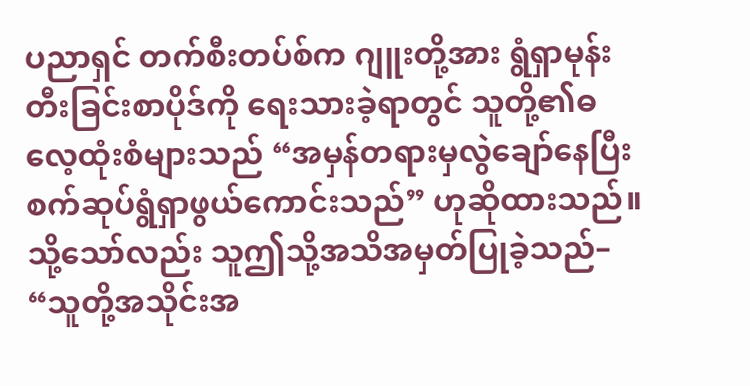ပညာရှင် တက်စီးတပ်စ်က ဂျူးတို့အား ရွံရှာမုန်းတီးခြင်းစာပိုဒ်ကို ရေးသားခဲ့ရာတွင် သူတို့၏ဓလေ့ထုံးစံများသည် “အမှန်တရားမှလွဲချော်နေပြီး စက်ဆုပ်ရွံရှာဖွယ်ကောင်းသည်” ဟုဆိုထားသည်။ သို့သော်လည်း သူဤသို့အသိအမှတ်ပြုခဲ့သည်– “သူတို့အသိုင်းအ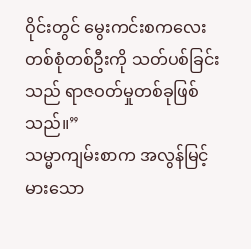ဝိုင်းတွင် မွေးကင်းစကလေးတစ်စုံတစ်ဦးကို သတ်ပစ်ခြင်းသည် ရာဇဝတ်မှုတစ်ခုဖြစ်သည်။”
သမ္မာကျမ်းစာက အလွန်မြင့်မားသော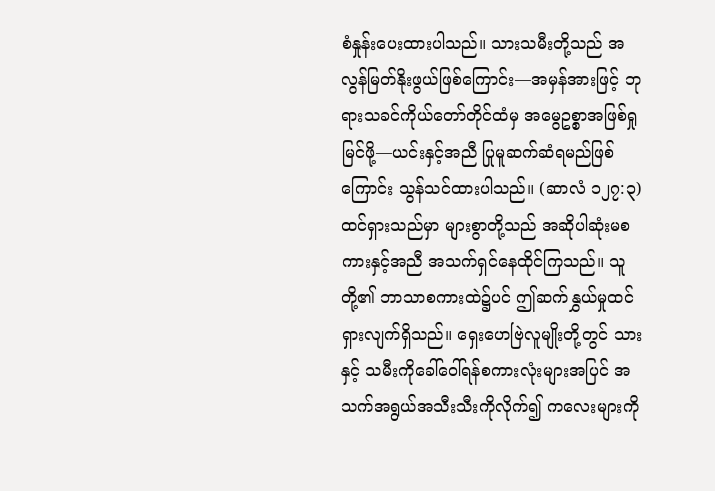စံနှုန်းပေးထားပါသည်။ သားသမီးတို့သည် အလွန်မြတ်နိုးဖွယ်ဖြစ်ကြောင်း—အမှန်အားဖြင့် ဘုရားသခင်ကိုယ်တော်တိုင်ထံမှ အမွေဥစ္စာအဖြစ်ရှုမြင်ဖို့—ယင်းနှင့်အညီ ပြုမူဆက်ဆံရမည်ဖြစ်ကြောင်း သွန်သင်ထားပါသည်။ (ဆာလံ ၁၂၇:၃) ထင်ရှားသည်မှာ များစွာတို့သည် အဆိုပါဆုံးမစကားနှင့်အညီ အသက်ရှင်နေထိုင်ကြသည်။ သူတို့၏ ဘာသာစကားထဲ၌ပင် ဤဆက်နွှယ်မှုထင်ရှားလျက်ရှိသည်။ ရှေးဟေဗြဲလူမျိုးတို့တွင် သားနှင့် သမီးကိုခေါ်ဝေါ်ရန်စကားလုံးများအပြင် အသက်အရွယ်အသီးသီးကိုလိုက်၍ ကလေးများကို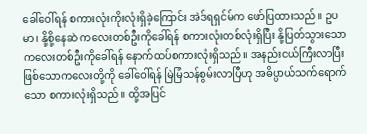ခေါ်ဝေါ်ရန် စကားလုံးကိုးလုံးရှိခဲ့ကြောင်း အဲဒ်ရရှင်မ်က ဖော်ပြထားသည်။ ဥပမာ၊ နို့စို့နေဆဲ ကလေးတစ်ဦးကိုခေါ်ရန် စကားလုံးတစ်လုံးရှိပြီး နို့ပြတ်သွားသောကလေးတစ်ဦးကိုခေါ်ရန် နောက်ထပ်စကားလုံးရှိသည်။ အနည်းငယ်ကြီးလာပြီးဖြစ်သောကလေးတို့ကို ခေါ်ဝေါ်ရန် မြဲမြံသန်စွမ်းလာပြီဟု အဓိပ္ပာယ်သက်ရောက်သော စကားလုံးရှိသည်။ ထို့အပြင်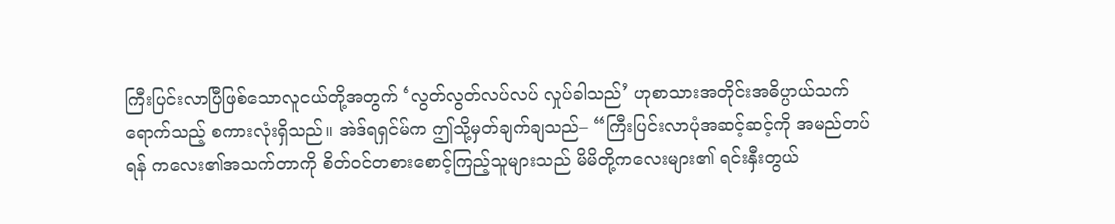ကြီးပြင်းလာပြီဖြစ်သောလူငယ်တို့အတွက် ‘လွတ်လွတ်လပ်လပ် လှုပ်ခါသည်’ ဟုစာသားအတိုင်းအဓိပ္ပာယ်သက်ရောက်သည့် စကားလုံးရှိသည်။ အဲဒ်ရရှင်မ်က ဤသို့မှတ်ချက်ချသည်– “ကြီးပြင်းလာပုံအဆင့်ဆင့်ကို အမည်တပ်ရန် ကလေး၏အသက်တာကို စိတ်ဝင်တစားစောင့်ကြည့်သူများသည် မိမိတို့ကလေးများ၏ ရင်းနှီးတွယ်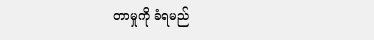တာမှုကို ခံရမည်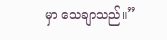မှာ သေချာသည်။”